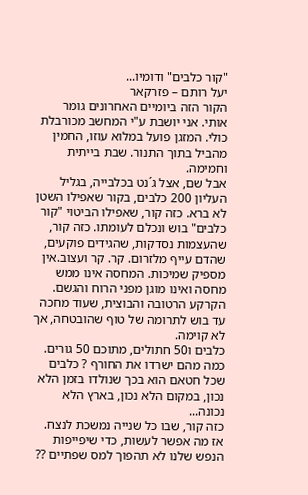"קור כלבים" ודומיו...
יעל רותם – פזרקאר
הקור הזה ביומיים האחרונים גומר אותי. אני יושבת ע"י המחשב מכורבלת כולי. המזגן פועל במלוא עוזו, החמין מהביל בתוך התנור. שבת בייתית וחמימה.
אבל שם, אצל ג´נט בכלבייה, בגליל העליון 200 כלבים, בקור שאפילו השטן לא ברא. כזה קור, שאפילו הביטוי "קור כלבים" בוש ונכלם לעומתו. כזה קור, שהעצמות נסדקות, שהגידים פוקעים, שהדם עייף מלזרום. קר. קר ועצוב.אין מספיק שמיכות. המחסה אינו ממש מחסה ואינו מוגן מפני הרוח והגשם. הקרקע הרטובה והבוצית, שעוד מחכה עד בוש לתרומה של טוף שהובטחה, אך לא קוימה.
כלבים ו50 חתולים, מתוכם 50 גורים. כמה מהם ישרדו את החורף ? כלבים שכל חטאם הוא בכך שנולדו בזמן הלא נכון, במקום הלא נכון, בארץ הלא נכונה...
כזה קור, שבו כל שנייה נמשכת לנצח.
אז מה אפשר לעשות, כדי שיפייפות הנפש שלנו לא תהפוך למס שפתיים ??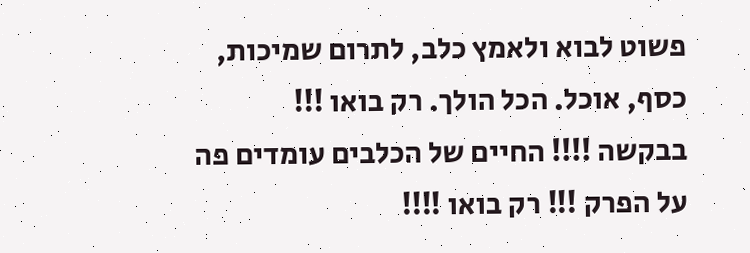פשוט לבוא ולאמץ כלב, לתרום שמיכות, כסף, אוכל. הכל הולך. רק בואו !!!
בבקשה !!!! החיים של הכלבים עומדים פה על הפרק !!! רק בואו !!!!